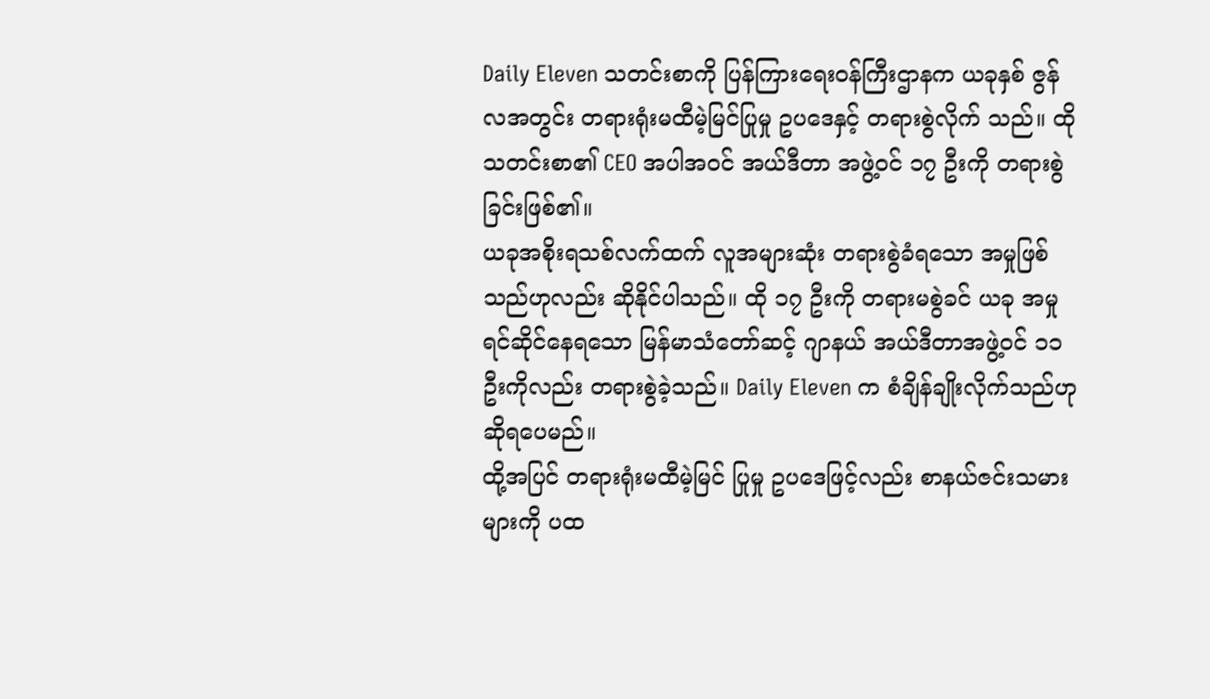Daily Eleven သတင်းစာကို ပြန်ကြားရေးဝန်ကြီးဌာနက ယခုနှစ် ဇွန်လအတွင်း တရားရုံးမထီမဲ့မြင်ပြုမှု ဥပဒေနှင့် တရားစွဲလိုက် သည်။ ထိုသတင်းစာ၏ CEO အပါအဝင် အယ်ဒီတာ အဖွဲ့ဝင် ၁၇ ဦးကို တရားစွဲခြင်းဖြစ်၏။
ယခုအစိုးရသစ်လက်ထက် လူအများဆုံး တရားစွဲခံရသော အမှုဖြစ်သည်ဟုလည်း ဆိုနိုင်ပါသည်။ ထို ၁၇ ဦးကို တရားမစွဲခင် ယခု အမှုရင်ဆိုင်နေရသော မြန်မာသံတော်ဆင့် ဂျာနယ် အယ်ဒီတာအဖွဲ့ဝင် ၁၁ ဦးကိုလည်း တရားစွဲခဲ့သည်။ Daily Eleven က စံချိန်ချိုးလိုက်သည်ဟု ဆိုရပေမည်။
ထို့အပြင် တရားရုံးမထီမဲ့မြင် ပြုမှု ဥပဒေဖြင့်လည်း စာနယ်ဇင်းသမားများကို ပထ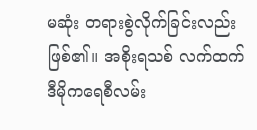မဆုံး တရားစွဲလိုက်ခြင်းလည်း ဖြစ်၏။ အစိုးရသစ် လက်ထက် ဒီမိုကရေစီလမ်း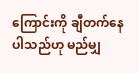ကြောင်းကို ချီတက်နေပါသည်ဟု မည်မျှ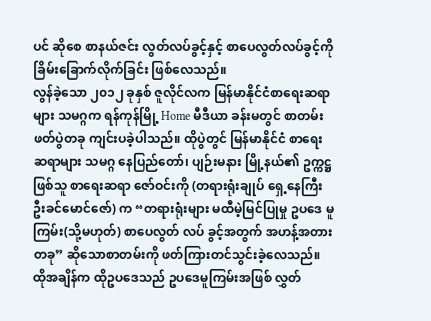ပင် ဆိုစေ စာနယ်ဇင်း လွတ်လပ်ခွင့်နှင့် စာပေလွတ်လပ်ခွင့်ကို ခြိမ်းခြောက်လိုက်ခြင်း ဖြစ်လေသည်။
လွန်ခဲ့သော ၂၀၁၂ ခုနှစ် ဇူလိုင်လက မြန်မာနိုင်ငံစာရေးဆရာများ သမဂ္ဂက ရန်ကုန်မြို့ Home မီဒီယာ ခန်းမတွင် စာတမ်းဖတ်ပွဲတခု ကျင်းပခဲ့ပါသည်။ ထိုပွဲတွင် မြန်မာနိုင်ငံ စာရေးဆရာများ သမဂ္ဂ နေပြည်တော်၊ ပျဉ်းမနား မြို့နယ်၏ ဥက္ကဋ္ဌ ဖြစ်သူ စာရေးဆရာ ဇော်ဝင်းကို (တရားရုံးချုပ် ရှေ့နေကြီး ဦးခင်မောင်ဇော်) က “တရားရုံးများ မထီမဲ့မြင်ပြုမှု ဥပဒေ မူကြမ်း(သို့မဟုတ်) စာပေလွတ် လပ် ခွင့်အတွက် အဟန့်အတားတခု” ဆိုသောစာတမ်းကို ဖတ်ကြားတင်သွင်းခဲ့လေသည်။
ထိုအချိန်က ထိုဥပဒေသည် ဥပဒေမူကြမ်းအဖြစ် လွှတ်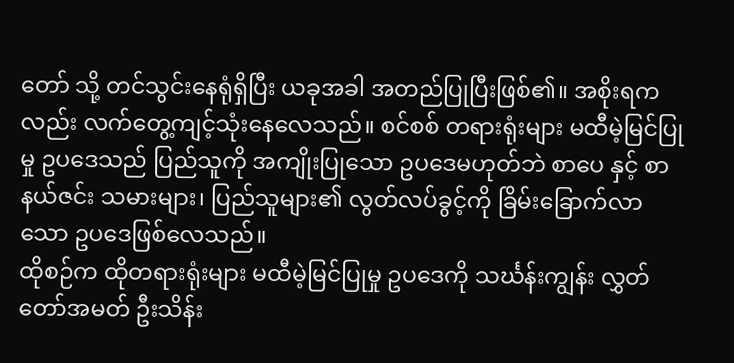တော် သို့ တင်သွင်းနေရုံရှိပြီး ယခုအခါ အတည်ပြုပြီးဖြစ်၏။ အစိုးရကလည်း လက်တွေ့ကျင့်သုံးနေလေသည်။ စင်စစ် တရားရုံးများ မထီမဲ့မြင်ပြုမှု ဥပဒေသည် ပြည်သူကို အကျိုးပြုသော ဥပဒေမဟုတ်ဘဲ စာပေ နှင့် စာနယ်ဇင်း သမားများ၊ ပြည်သူများ၏ လွတ်လပ်ခွင့်ကို ခြိမ်းခြောက်လာသော ဥပဒေဖြစ်လေသည်။
ထိုစဉ်က ထိုတရားရုံးများ မထီမဲ့မြင်ပြုမှု ဥပဒေကို သင်္ဃန်းကျွန်း လွှတ်တော်အမတ် ဦးသိန်း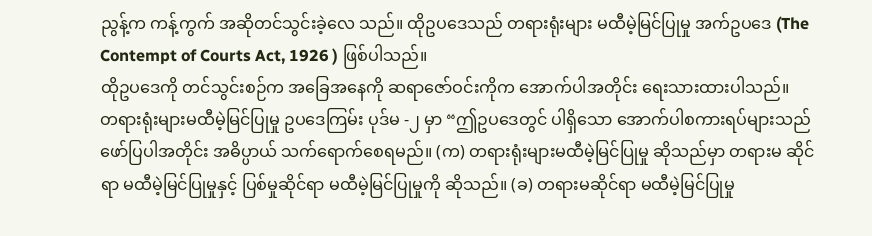ညွန့်က ကန့်ကွက် အဆိုတင်သွင်းခဲ့လေ သည်။ ထိုဥပဒေသည် တရားရုံးများ မထီမဲ့မြင်ပြုမှု အက်ဥပဒေ (The Contempt of Courts Act, 1926 ) ဖြစ်ပါသည်။
ထိုဥပဒေကို တင်သွင်းစဉ်က အခြေအနေကို ဆရာဇော်ဝင်းကိုက အောက်ပါအတိုင်း ရေးသားထားပါသည်။
တရားရုံးများမထီမဲ့မြင်ပြုမှု ဥပဒေကြမ်း ပုဒ်မ -၂ မှာ “ဤဥပဒေတွင် ပါရှိသော အောက်ပါစကားရပ်များသည် ဖော်ပြပါအတိုင်း အဓိပ္ပာယ် သက်ရောက်စေရမည်။ (က) တရားရုံးများမထီမဲ့မြင်ပြုမှု ဆိုသည်မှာ တရားမ ဆိုင်ရာ မထီမဲ့မြင်ပြုမှုနှင့် ပြစ်မှုဆိုင်ရာ မထီမဲ့မြင်ပြုမှုကို ဆိုသည်။ (ခ) တရားမဆိုင်ရာ မထီမဲ့မြင်ပြုမှု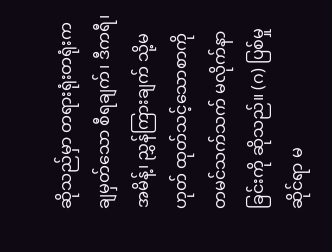ဆိုသည်မှာ တရားရုံးတရုံးက ချမှတ်သော စီရချက်၊ ဒီကရီ၊ အမိန့်၊ ညွှန်ကြားချက် သို့မဟုတ် ထုတ်သင့်သောစာကို တမင်သက်သက် မလိုက်နာခြင်းကို ဆိုသည်။ (ဂ) ပြစ်မှုဆိုင်ရာ မ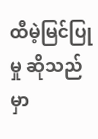ထီမဲ့မြင်ပြုမှု ဆိုသည်မှာ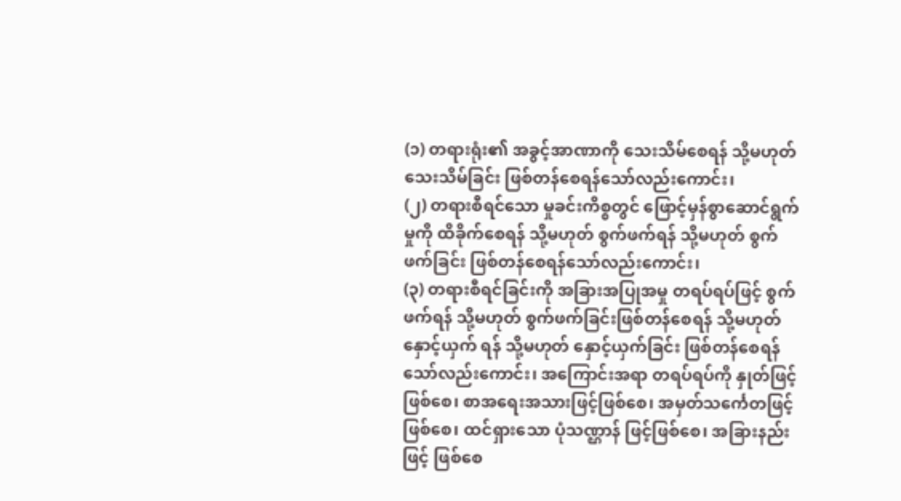(၁) တရားရုံး၏ အခွင့်အာဏာကို သေးသိမ်စေရန် သို့မဟုတ် သေးသိမ်ခြင်း ဖြစ်တန်စေရန်သော်လည်းကောင်း၊
(၂) တရားစီရင်သော မှုခင်းကိစ္စတွင် ဖြောင့်မှန်စွာဆောင်ရွက်မှုကို ထိခိုက်စေရန် သို့မဟုတ် စွက်ဖက်ရန် သို့မဟုတ် စွက်ဖက်ခြင်း ဖြစ်တန်စေရန်သော်လည်းကောင်း၊
(၃) တရားစီရင်ခြင်းကို အခြားအပြုအမှု တရပ်ရပ်ဖြင့် စွက်ဖက်ရန် သို့မဟုတ် စွက်ဖက်ခြင်းဖြစ်တန်စေရန် သို့မဟုတ် နှောင့်ယှက် ရန် သို့မဟုတ် နှောင့်ယှက်ခြင်း ဖြစ်တန်စေရန် သော်လည်းကောင်း၊ အကြောင်းအရာ တရပ်ရပ်ကို နှုတ်ဖြင့်ဖြစ်စေ၊ စာအရေးအသားဖြင့်ဖြစ်စေ၊ အမှတ်သင်္ကေတဖြင့်ဖြစ်စေ၊ ထင်ရှားသော ပုံသဏ္ဌာန် ဖြင့်ဖြစ်စေ၊ အခြားနည်းဖြင့် ဖြစ်စေ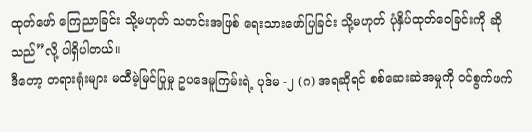ထုတ်ဖော် ကြေညာခြင်း သို့မဟုတ် သတင်းအဖြစ် ရေးသားဖော်ပြခြင်း သို့မဟုတ် ပုံနှိပ်ထုတ်ဝေခြင်းကို ဆိုသည်”လို့ ပါရှိပါတယ်။
ဒီတော့ တရားရုံးများ မထီမဲ့မြင်ပြုမှု ဥပဒေမူကြမ်းရဲ့ ပုဒ်မ -၂ (ဂ) အရဆိုရင် စစ်ဆေးဆဲအမှုကို ဝင်စွက်ဖက်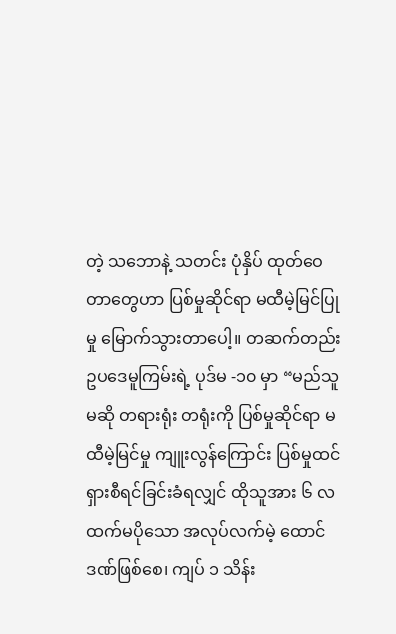တဲ့ သဘောနဲ့ သတင်း ပုံနှိပ် ထုတ်ဝေတာတွေဟာ ပြစ်မှုဆိုင်ရာ မထီမဲ့မြင်ပြုမှု မြောက်သွားတာပေါ့။ တဆက်တည်း ဥပဒေမူကြမ်းရဲ့ ပုဒ်မ -၁၀ မှာ “မည်သူမဆို တရားရုံး တရုံးကို ပြစ်မှုဆိုင်ရာ မထီမဲ့မြင်မှု ကျူးလွန်ကြောင်း ပြစ်မှုထင်ရှားစီရင်ခြင်းခံရလျှင် ထိုသူအား ၆ လ ထက်မပိုသော အလုပ်လက်မဲ့ ထောင်ဒဏ်ဖြစ်စေ၊ ကျပ် ၁ သိန်း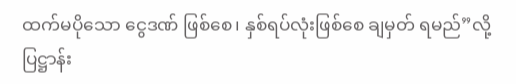ထက်မပိုသော ငွေဒဏ် ဖြစ်စေ၊ နှစ်ရပ်လုံးဖြစ်စေ ချမှတ် ရမည်”လို့ ပြဋ္ဌာန်း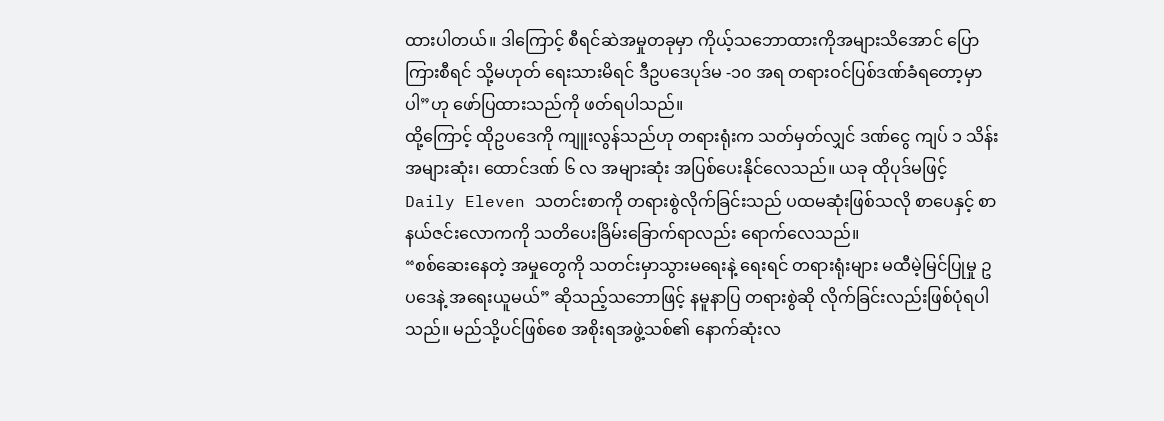ထားပါတယ်။ ဒါကြောင့် စီရင်ဆဲအမှုတခုမှာ ကိုယ့်သဘောထားကိုအများသိအောင် ပြောကြားစီရင် သို့မဟုတ် ရေးသားမိရင် ဒီဥပဒေပုဒ်မ -၁၀ အရ တရားဝင်ပြစ်ဒဏ်ခံရတော့မှာပါ”ဟု ဖော်ပြထားသည်ကို ဖတ်ရပါသည်။
ထို့ကြောင့် ထိုဥပဒေကို ကျူးလွန်သည်ဟု တရားရုံးက သတ်မှတ်လျှင် ဒဏ်ငွေ ကျပ် ၁ သိန်း အများဆုံး၊ ထောင်ဒဏ် ၆ လ အများဆုံး အပြစ်ပေးနိုင်လေသည်။ ယခု ထိုပုဒ်မဖြင့် Daily Eleven သတင်းစာကို တရားစွဲလိုက်ခြင်းသည် ပထမဆုံးဖြစ်သလို စာပေနှင့် စာနယ်ဇင်းလောကကို သတိပေးခြိမ်းခြောက်ရာလည်း ရောက်လေသည်။
“စစ်ဆေးနေတဲ့ အမှုတွေကို သတင်းမှာသွားမရေးနဲ့ ရေးရင် တရားရုံးများ မထီမဲ့မြင်ပြုမှု ဥပဒေနဲ့ အရေးယူမယ်” ဆိုသည့်သဘောဖြင့် နမူနာပြ တရားစွဲဆို လိုက်ခြင်းလည်းဖြစ်ပုံရပါသည်။ မည်သို့ပင်ဖြစ်စေ အစိုးရအဖွဲ့သစ်၏ နောက်ဆုံးလ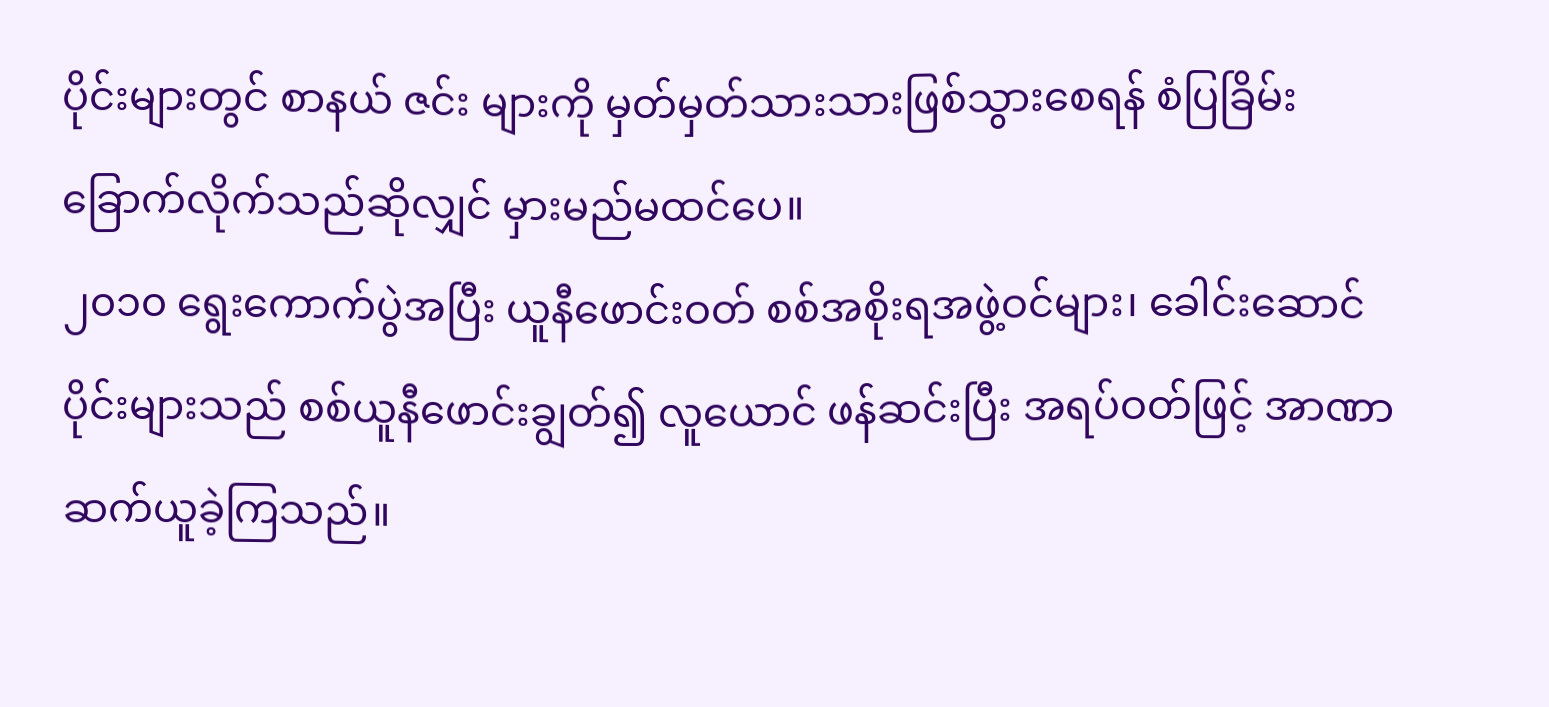ပိုင်းများတွင် စာနယ် ဇင်း များကို မှတ်မှတ်သားသားဖြစ်သွားစေရန် စံပြခြိမ်းခြောက်လိုက်သည်ဆိုလျှင် မှားမည်မထင်ပေ။
၂၀၁၀ ရွေးကောက်ပွဲအပြီး ယူနီဖောင်းဝတ် စစ်အစိုးရအဖွဲ့ဝင်များ၊ ခေါင်းဆောင်ပိုင်းများသည် စစ်ယူနီဖောင်းချွတ်၍ လူယောင် ဖန်ဆင်းပြီး အရပ်ဝတ်ဖြင့် အာဏာဆက်ယူခဲ့ကြသည်။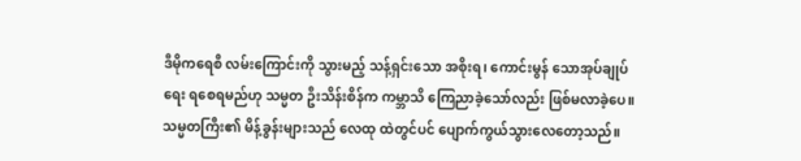ဒီမိုကရေစီ လမ်းကြောင်းကို သွားမည့် သန့်ရှင်းသော အစိုးရ၊ ကောင်းမွန် သောအုပ်ချုပ်ရေး ရစေရမည်ဟု သမ္မတ ဦးသိန်းစိန်က ကမ္ဘာသိ ကြေညာခဲ့သော်လည်း ဖြစ်မလာခဲ့ပေ။ သမ္မတကြီး၏ မိန့်ခွန်းများသည် လေထု ထဲတွင်ပင် ပျောက်ကွယ်သွားလေတော့သည်။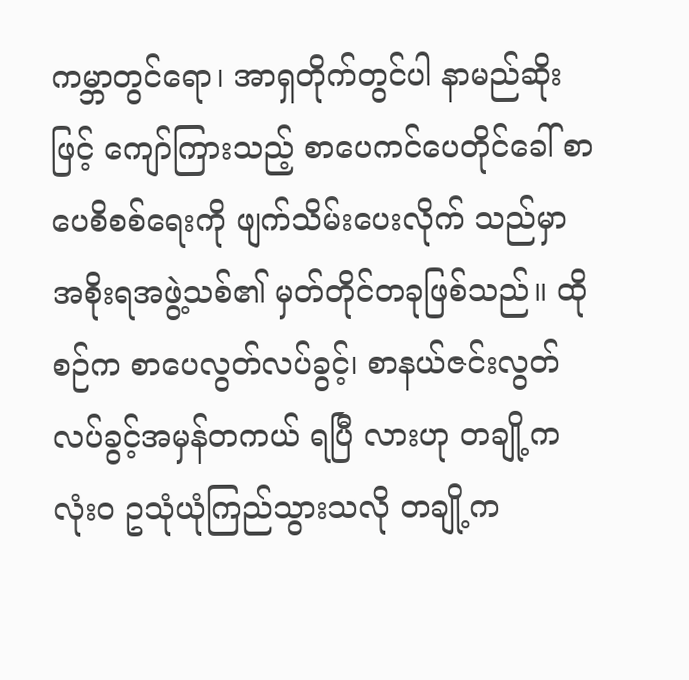ကမ္ဘာတွင်ရော၊ အာရှတိုက်တွင်ပါ နာမည်ဆိုးဖြင့် ကျော်ကြားသည့် စာပေကင်ပေတိုင်ခေါ် စာပေစိစစ်ရေးကို ဖျက်သိမ်းပေးလိုက် သည်မှာ အစိုးရအဖွဲ့သစ်၏ မှတ်တိုင်တခုဖြစ်သည်။ ထိုစဉ်က စာပေလွတ်လပ်ခွင့်၊ စာနယ်ဇင်းလွတ်လပ်ခွင့်အမှန်တကယ် ရပြီ လားဟု တချို့က လုံး၀ ဥသုံယုံကြည်သွားသလို တချို့က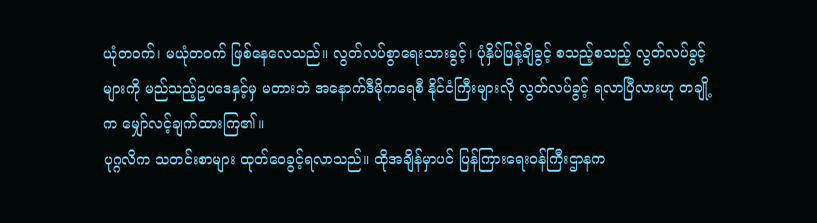ယုံတဝက်၊ မယုံတဝက် ဖြစ်နေလေသည်။ လွတ်လပ်စွာရေးသားခွင့်၊ ပုံနှိပ်ဖြန့်ချိခွင့် စသည့်စသည့် လွတ်လပ်ခွင့်များကို မည်သည့်ဥပဒေနှင့်မှ မတားဘဲ အနောက်ဒီမိုကရေစီ နိုင်ငံကြီးများလို လွတ်လပ်ခွင့် ရလာပြီလားဟု တချို့က မျှော်လင့်ချက်ထားကြ၏။
ပုဂ္ဂလိက သတင်းစာများ ထုတ်ဝေခွင့်ရလာသည်။ ထိုအချိန်မှာပင် ပြန်ကြားရေးဝန်ကြီးဌာနက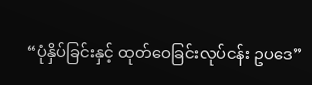“ပုံနှိပ်ခြင်းနှင့် ထုတ်ဝေခြင်းလုပ်ငန်း ဥပဒေ”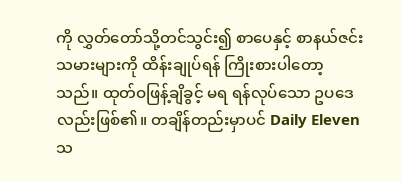ကို လွှတ်တော်သို့တင်သွင်း၍ စာပေနှင့် စာနယ်ဇင်းသမားများကို ထိန်းချုပ်ရန် ကြိုးစားပါတော့သည်။ ထုတ်ဝဖြန့်ချိခွင့် မရ ရန်လုပ်သော ဥပဒေလည်းဖြစ်၏။ တချိန်တည်းမှာပင် Daily Eleven သ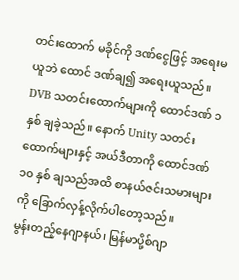တင်းထောက် မခိုင်ကို ဒဏ်ငွေဖြင့် အရေးမယူဘဲ ထောင် ဒဏ်ချ၍ အရေးယူသည်။ DVB သတင်းထောက်များကို ထောင်ဒဏ် ၁ နှစ် ချခဲ့သည်။ နောက် Unity သတင်းထောက်များနှင့် အယ်ဒီတာကို ထောင်ဒဏ် ၁၀ နှစ် ချသည်အထိ စာနယ်ဇင်းသမားများကို ခြောက်လှန့်လိုက်ပါတော့သည်။
မွန်းတည့်နေဂျာနယ်၊ မြန်မာပို့စ်ဂျာ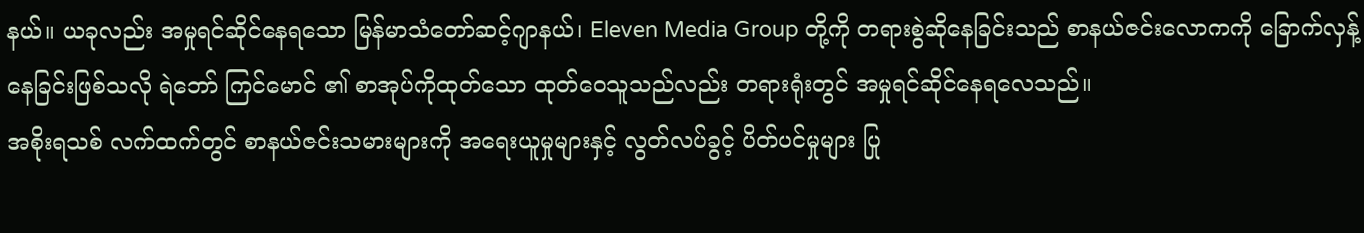နယ်။ ယခုလည်း အမှုရင်ဆိုင်နေရသော မြန်မာသံတော်ဆင့်ဂျာနယ်၊ Eleven Media Group တို့ကို တရားစွဲဆိုနေခြင်းသည် စာနယ်ဇင်းလောကကို ခြောက်လှန့်နေခြင်းဖြစ်သလို ရဲဘော် ကြင်မောင် ၏ စာအုပ်ကိုထုတ်သော ထုတ်ဝေသူသည်လည်း တရားရုံးတွင် အမှုရင်ဆိုင်နေရလေသည်။
အစိုးရသစ် လက်ထက်တွင် စာနယ်ဇင်းသမားများကို အရေးယူမှုများနှင့် လွတ်လပ်ခွင့် ပိတ်ပင်မှုများ ပြု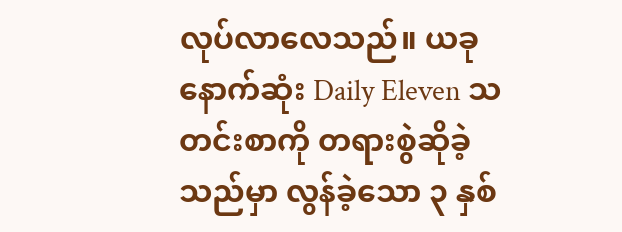လုပ်လာလေသည်။ ယခု နောက်ဆုံး Daily Eleven သတင်းစာကို တရားစွဲဆိုခဲ့သည်မှာ လွန်ခဲ့သော ၃ နှစ်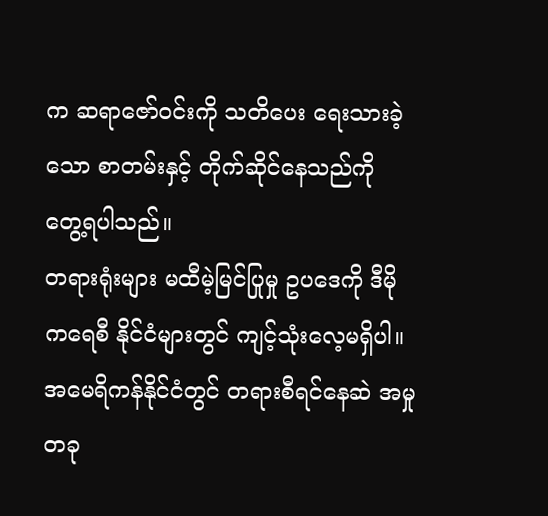က ဆရာဇော်ဝင်းကို သတိပေး ရေးသားခဲ့သော စာတမ်းနှင့် တိုက်ဆိုင်နေသည်ကို တွေ့ရပါသည်။
တရားရုံးများ မထီမဲ့မြင်ပြုမှု ဥပဒေကို ဒီမိုကရေစီ နိုင်ငံများတွင် ကျင့်သုံးလေ့မရှိပါ။ အမေရိကန်နိုင်ငံတွင် တရားစီရင်နေဆဲ အမှုတခု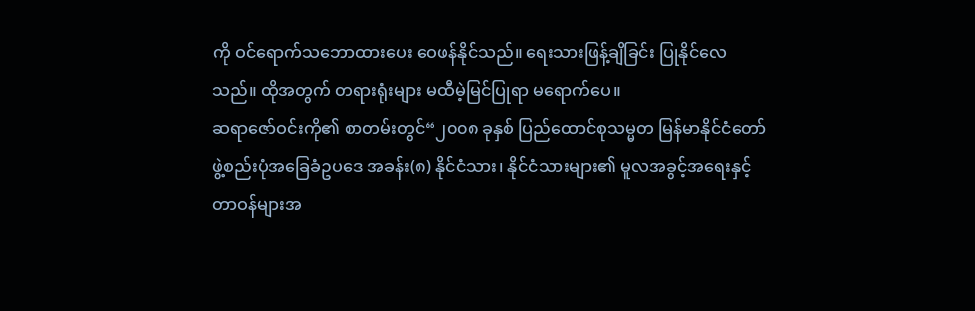ကို ဝင်ရောက်သဘောထားပေး ဝေဖန်နိုင်သည်။ ရေးသားဖြန့်ချိခြင်း ပြုနိုင်လေသည်။ ထိုအတွက် တရားရုံးများ မထီမဲ့မြင်ပြုရာ မရောက်ပေ။
ဆရာဇော်ဝင်းကို၏ စာတမ်းတွင်“၂၀၀၈ ခုနှစ် ပြည်ထောင်စုသမ္မတ မြန်မာနိုင်ငံတော် ဖွဲ့စည်းပုံအခြေခံဥပဒေ အခန်း(၈) နိုင်ငံသား၊ နိုင်ငံသားများ၏ မူလအခွင့်အရေးနှင့် တာဝန်များအ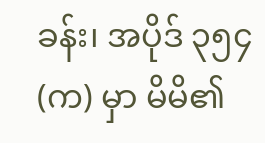ခန်း၊ အပိုဒ် ၃၅၄(က) မှာ မိမိ၏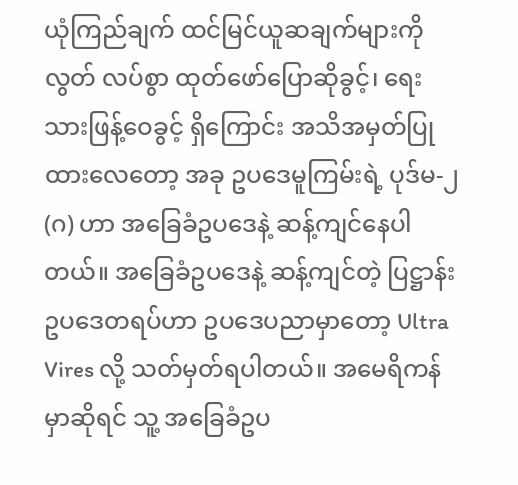ယုံကြည်ချက် ထင်မြင်ယူဆချက်များကို လွတ် လပ်စွာ ထုတ်ဖော်ပြောဆိုခွင့်၊ ရေးသားဖြန့်ဝေခွင့် ရှိကြောင်း အသိအမှတ်ပြုထားလေတော့ အခု ဥပဒေမူကြမ်းရဲ့ ပုဒ်မ-၂(ဂ) ဟာ အခြေခံဥပဒေနဲ့ ဆန့်ကျင်နေပါတယ်။ အခြေခံဥပဒေနဲ့ ဆန့်ကျင်တဲ့ ပြဋ္ဌာန်းဥပဒေတရပ်ဟာ ဥပဒေပညာမှာတော့ Ultra Vires လို့ သတ်မှတ်ရပါတယ်။ အမေရိကန်မှာဆိုရင် သူ့ အခြေခံဥပ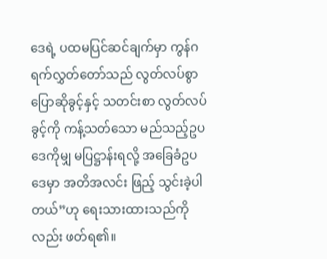ဒေရဲ့ ပထမပြင်ဆင်ချက်မှာ ကွန်ဂရက်လွှတ်တော်သည် လွတ်လပ်စွာ ပြောဆိုခွင့်နှင့် သတင်းစာ လွတ်လပ်ခွင့်ကို ကန့်သတ်သော မည်သည့်ဥပဒေကိုမျှ မပြဋ္ဌာန်းရလို့ အခြေခံဥပဒေမှာ အတိအလင်း ဖြည့် သွင်းခဲ့ပါတယ်”ဟု ရေးသားထားသည်ကိုလည်း ဖတ်ရ၏။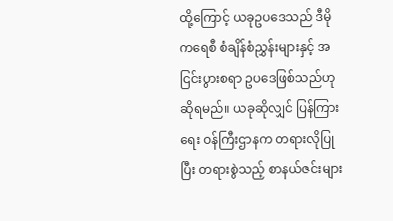ထို့ကြောင့် ယခုဥပဒေသည် ဒီမိုကရေစီ စံချိန်စံညွှန်းများနှင့် အငြင်းပွားစရာ ဥပဒေဖြစ်သည်ဟု ဆိုရမည်။ ယခုဆိုလျှင် ပြန်ကြားရေး ဝန်ကြီးဌာနက တရားလိုပြုပြီး တရားစွဲသည့် စာနယ်ဇင်းများ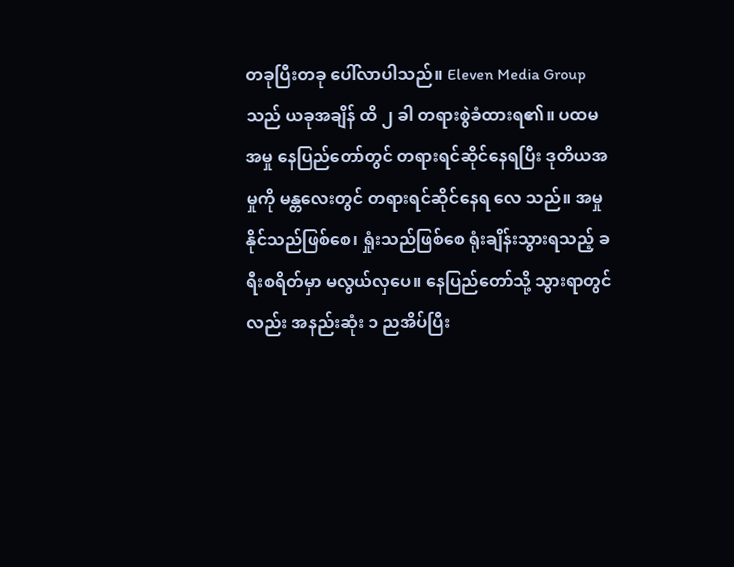တခုပြီးတခု ပေါ်လာပါသည်။ Eleven Media Group သည် ယခုအချိန် ထိ ၂ ခါ တရားစွဲခံထားရ၏။ ပထမအမှု နေပြည်တော်တွင် တရားရင်ဆိုင်နေရပြီး ဒုတိယအမှုကို မန္တလေးတွင် တရားရင်ဆိုင်နေရ လေ သည်။ အမှုနိုင်သည်ဖြစ်စေ၊ ရှုံးသည်ဖြစ်စေ ရုံးချိန်းသွားရသည့် ခရီးစရိတ်မှာ မလွယ်လှပေ။ နေပြည်တော်သို့ သွားရာတွင်လည်း အနည်းဆုံး ၁ ညအိပ်ပြီး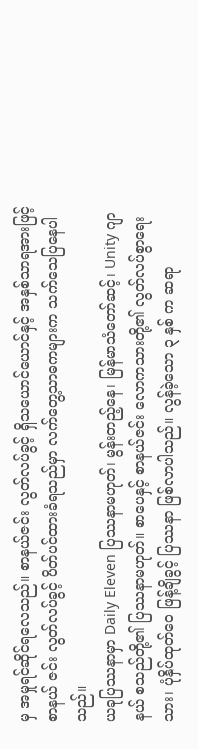မှ အမှုရင်ဆိုင်ရလေသည်။ စာနယ်ဇင်း လွတ်လပ်ခွင့် ရှိသယောင်ယောင်နှင့် အနှစ်သာရအားဖြင့် စာနယ် ဇင်း လွတ်လပ်ခွင့် ပိတ်ပင်ထားခံရသည်မှာ လက်တွေ့သာဓကများက သက်သေပြနေပါသည်။
ယခုပြဿနာမှာ Daily Eleven ပြဿနာမဟုတ်၊ မွန်းတည့်နေ၊ မြန်မာသံတော်ဆင့်၊ Unity ဂျာနယ် စသည်တို့၏ ပြဿနာမဟုတ်။ စာပေနှင့် စာနယ်ဇင်း လောကသားတို့၏ လွတ်လပ်စွာရေးသား၊ ပုံနှိပ်ထုတ်ဝေ ဖြန့်ချိခွင့် ပြဿနာ ဖြစ်လာပါသည်။ လွန်ခဲ့သော ၃ နှစ် က ဆရာ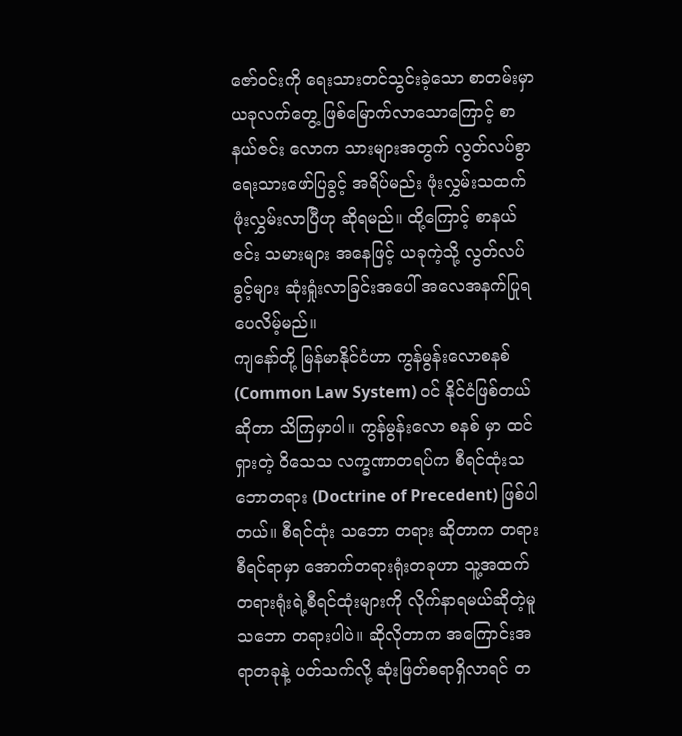ဇော်ဝင်းကို ရေးသားတင်သွင်းခဲ့သော စာတမ်းမှာ ယခုလက်တွေ့ ဖြစ်မြောက်လာသောကြောင့် စာနယ်ဇင်း လောက သားများအတွက် လွတ်လပ်စွာ ရေးသားဖော်ပြခွင့် အရိပ်မည်း ဖုံးလွှမ်းသထက် ဖုံးလွှမ်းလာပြီဟု ဆိုရမည်။ ထို့ကြောင့် စာနယ်ဇင်း သမားများ အနေဖြင့် ယခုကဲ့သို့ လွတ်လပ်ခွင့်များ ဆုံးရှုံးလာခြင်းအပေါ် အလေအနက်ပြုရပေလိမ့်မည်။
ကျနော်တို့ မြန်မာနိုင်ငံဟာ ကွန်မွန်းလောစနစ် (Common Law System) ဝင် နိုင်ငံဖြစ်တယ်ဆိုတာ သိကြမှာပါ။ ကွန်မွန်းလော စနစ် မှာ ထင်ရှားတဲ့ ဝိသေသ လက္ခဏာတရပ်က စီရင်ထုံးသဘောတရား (Doctrine of Precedent) ဖြစ်ပါတယ်။ စီရင်ထုံး သဘော တရား ဆိုတာက တရားစီရင်ရာမှာ အောက်တရားရုံးတခုဟာ သူ့အထက်တရားရုံးရဲ့စီရင်ထုံးများကို လိုက်နာရမယ်ဆိုတဲ့မူ သဘော တရားပါပဲ။ ဆိုလိုတာက အကြောင်းအရာတခုနဲ့ ပတ်သက်လို့ ဆုံးဖြတ်စရာရှိလာရင် တ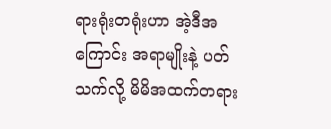ရားရုံးတရုံးဟာ အဲ့ဒီအကြောင်း အရာမျိုးနဲ့ ပတ်သက်လို့ မိမိအထက်တရား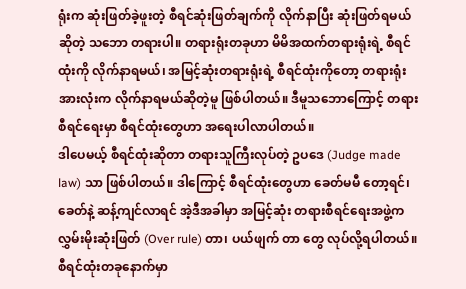ရုံးက ဆုံးဖြတ်ခဲ့ဖူးတဲ့ စီရင်ဆုံးဖြတ်ချက်ကို လိုက်နာပြီး ဆုံးဖြတ်ရမယ်ဆိုတဲ့ သဘော တရားပါ။ တရားရုံးတခုဟာ မိမိအထက်တရားရုံးရဲ့ စီရင်ထုံးကို လိုက်နာရမယ်၊ အမြင့်ဆုံးတရားရုံးရဲ့ စီရင်ထုံးကိုတော့ တရားရုံးအားလုံးက လိုက်နာရမယ်ဆိုတဲ့မူ ဖြစ်ပါတယ်။ ဒီမူသဘောကြောင့် တရားစီရင်ရေးမှာ စီရင်ထုံးတွေဟာ အရေးပါလာပါတယ်။
ဒါပေမယ့် စီရင်ထုံးဆိုတာ တရားသူကြီးလုပ်တဲ့ ဥပဒေ (Judge made law) သာ ဖြစ်ပါတယ်။ ဒါကြောင့် စီရင်ထုံးတွေဟာ ခေတ်မမီ တော့ရင်၊ ခေတ်နဲ့ ဆန့်ကျင်လာရင် အဲ့ဒီအခါမှာ အမြင့်ဆုံး တရားစီရင်ရေးအဖွဲ့က လွှမ်းမိုးဆုံးဖြတ် (Over rule) တာ၊ ပယ်ဖျက် တာ တွေ လုပ်လို့ရပါတယ်။ စီရင်ထုံးတခုနောက်မှာ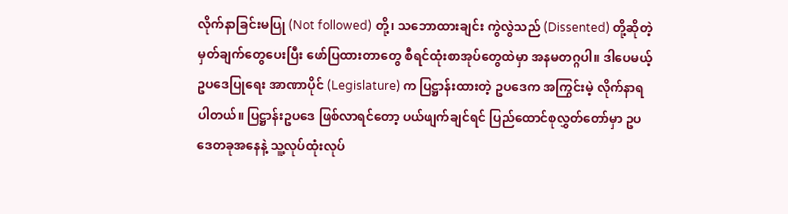လိုက်နာခြင်းမပြု (Not followed) တို့၊ သဘောထားချင်း ကွဲလွဲသည် (Dissented) တို့ဆိုတဲ့ မှတ်ချက်တွေပေးပြီး ဖော်ပြထားတာတွေ စီရင်ထုံးစာအုပ်တွေထဲမှာ အနမတဂ္ဂပါ။ ဒါပေမယ့် ဥပဒေပြုရေး အာဏာပိုင် (Legislature) က ပြဋ္ဌာန်းထားတဲ့ ဥပဒေက အကြွင်းမဲ့ လိုက်နာရပါတယ်။ ပြဋ္ဌာန်းဥပဒေ ဖြစ်လာရင်တော့ ပယ်ဖျက်ချင်ရင် ပြည်ထောင်စုလွှတ်တော်မှာ ဥပဒေတခုအနေနဲ့ သူ့လုပ်ထုံးလုပ်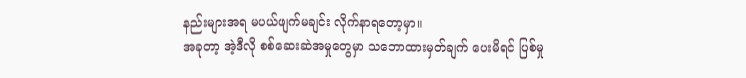နည်းများအရ မပယ်ဖျက်မချင်း လိုက်နာရတော့မှာ။
အခုတာ့ အဲ့ဒီလို စစ်ဆေးဆဲအမှုတွေမှာ သဘောထားမှတ်ချက် ပေးမိရင် ပြစ်မှု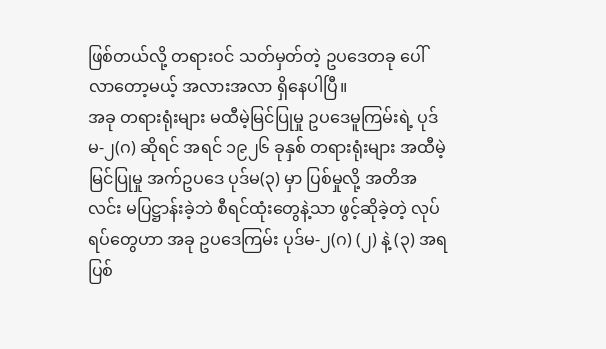ဖြစ်တယ်လို့ တရားဝင် သတ်မှတ်တဲ့ ဥပဒေတခု ပေါ်လာတော့မယ့် အလားအလာ ရှိနေပါပြီ။
အခု တရားရုံးများ မထီမဲ့မြင်ပြုမှု ဥပဒေမူကြမ်းရဲ့ ပုဒ်မ-၂(ဂ) ဆိုရင် အရင် ၁၉၂၆ ခုနှစ် တရားရုံးများ အထီမဲ့မြင်ပြုမှု အက်ဥပဒေ ပုဒ်မ(၃) မှာ ပြစ်မှုလို့ အတိအလင်း မပြဋ္ဌာန်းခဲ့ဘဲ စီရင်ထုံးတွေနဲ့သာ ဖွင့်ဆိုခဲ့တဲ့ လုပ်ရပ်တွေဟာ အခု ဥပဒေကြမ်း ပုဒ်မ-၂(ဂ) (၂) နဲ့ (၃) အရ ပြစ်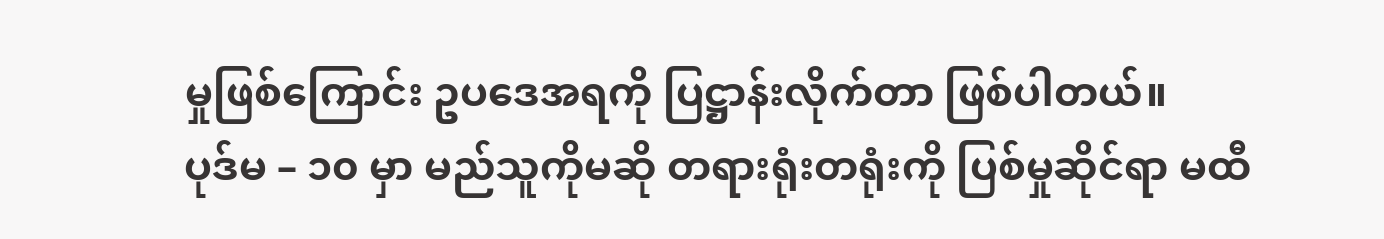မှုဖြစ်ကြောင်း ဥပဒေအရကို ပြဋ္ဌာန်းလိုက်တာ ဖြစ်ပါတယ်။
ပုဒ်မ – ၁၀ မှာ မည်သူကိုမဆို တရားရုံးတရုံးကို ပြစ်မှုဆိုင်ရာ မထီ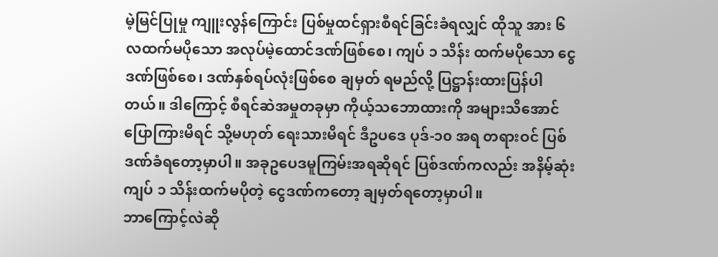မဲ့မြင်ပြုမှု ကျူးလွန်ကြောင်း ပြစ်မှုထင်ရှားစီရင်ခြင်းခံရလျှင် ထိုသူ အား ၆ လထက်မပိုသော အလုပ်မဲ့ထောင်ဒဏ်ဖြစ်စေ၊ ကျပ် ၁ သိန်း ထက်မပိုသော ငွေဒဏ်ဖြစ်စေ၊ ဒဏ်နှစ်ရပ်လုံးဖြစ်စေ ချမှတ် ရမည်လို့ ပြဋ္ဌာန်းထားပြန်ပါတယ်။ ဒါကြောင့် စီရင်ဆဲအမှုတခုမှာ ကိုယ့်သဘောထားကို အများသိအောင် ပြောကြားမိရင် သို့မဟုတ် ရေးသားမိရင် ဒီဥပဒေ ပုဒ်-၁၀ အရ တရားဝင် ပြစ်ဒဏ်ခံရတော့မှာပါ။ အခုဥပေဒမူကြမ်းအရဆိုရင် ပြစ်ဒဏ်ကလည်း အနိမ့်ဆုံး ကျပ် ၁ သိန်းထက်မပိုတဲ့ ငွေဒဏ်ကတော့ ချမှတ်ရတော့မှာပါ။
ဘာကြောင့်လဲဆို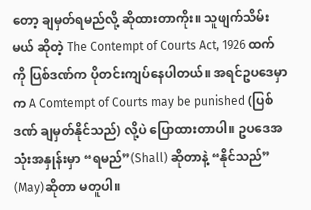တော့ ချမှတ်ရမည်လို့ ဆိုထားတာကိုး။ သူဖျက်သိမ်းမယ် ဆိုတဲ့ The Contempt of Courts Act, 1926 ထက် ကို ပြစ်ဒဏ်က ပိုတင်းကျပ်နေပါတယ်။ အရင်ဥပဒေမှာက A Comtempt of Courts may be punished (ပြစ်ဒဏ် ချမှတ်နိုင်သည်) လို့ပဲ ပြောထားတာပါ။ ဥပဒေအသုံးအနှုန်းမှာ “ရမည်”(Shall) ဆိုတာနဲ့ “နိုင်သည်” (May)ဆိုတာ မတူပါ။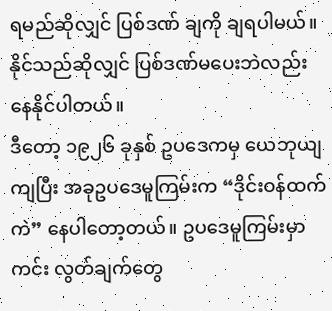ရမည်ဆိုလျှင် ပြစ်ဒဏ် ချကို ချရပါမယ်။ နိုင်သည်ဆိုလျှင် ပြစ်ဒဏ်မပေးဘဲလည်း နေနိုင်ပါတယ်။
ဒီတော့ ၁၉၂၆ ခုနှစ် ဥပဒေကမှ ယေဘုယျကျပြီး အခုဥပဒေမူကြမ်းက “ဒိုင်းဝန်ထက်ကဲ” နေပါတော့တယ်။ ဥပဒေမူကြမ်းမှာ ကင်း လွတ်ချက်တွေ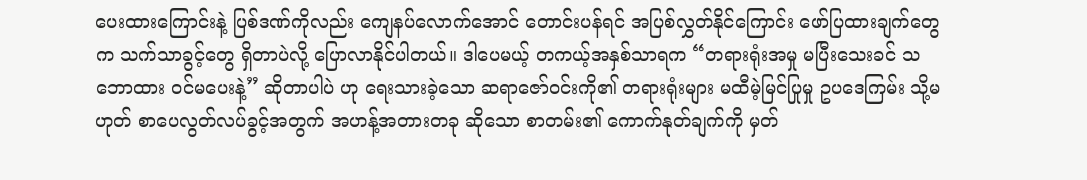ပေးထားကြောင်းနဲ့ ပြစ်ဒဏ်ကိုလည်း ကျေနပ်လောက်အောင် တောင်းပန်ရင် အပြစ်လွှတ်နိုင်ကြောင်း ဖော်ပြထားချက်တွေက သက်သာခွင့်တွေ ရှိတာပဲလို့ ပြောလာနိုင်ပါတယ်။ ဒါပေမယ့် တကယ့်အနှစ်သာရက “တရားရုံးအမှု မပြီးသေးခင် သဘောထား ဝင်မပေးနဲ့” ဆိုတာပါပဲ ဟု ရေးသားခဲ့သော ဆရာဇော်ဝင်းကို၏ တရားရုံးများ မထီမဲ့မြင်ပြုမှု ဥပဒေကြမ်း သို့မဟုတ် စာပေလွတ်လပ်ခွင့်အတွက် အဟန့်အတားတခု ဆိုသော စာတမ်း၏ ကောက်နုတ်ချက်ကို မှတ်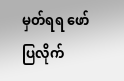မှတ်ရရ ဖော်ပြလိုက်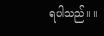ရပါသည်။ ။